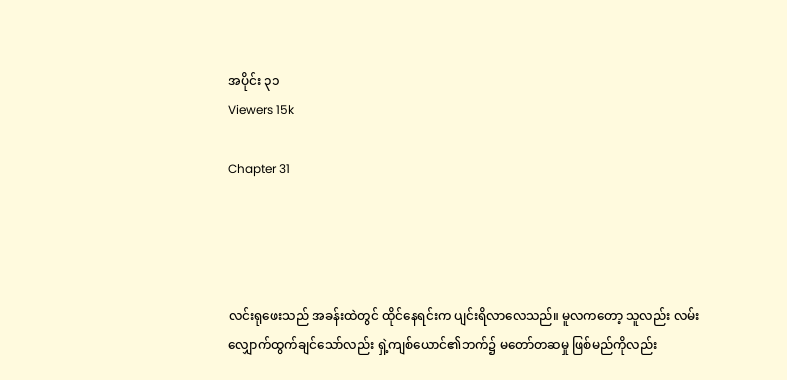အပိုင်း ၃၁
Viewers 15k

Chapter 31




လင်းရုဖေးသည် အခန်းထဲတွင် ထိုင်နေရင်းက ပျင်းရိလာလေသည်။ မူလကတော့ သူလည်း လမ်းလျှောက်ထွက်ချင်သော်လည်း ရှဲ့ကျစ်ယောင်၏ဘက်၌ မတော်တဆမှု ဖြစ်မည်ကိုလည်း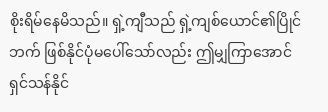စိုးရိမ်နေမိသည်။ ရှဲ့ကျီသည် ရှဲ့ကျစ်ယောင်၏ပြိုင်ဘက် ဖြစ်နိုင်ပုံမပေါ်သော်လည်း ဤမျှကြာအောင် ရှင်သန်နိုင်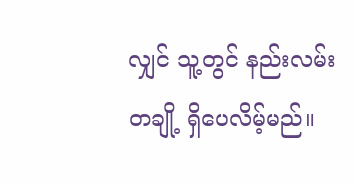လျှင် သူ့တွင် နည်းလမ်းတချို့ ရှိ‌ပေလိမ့်မည်။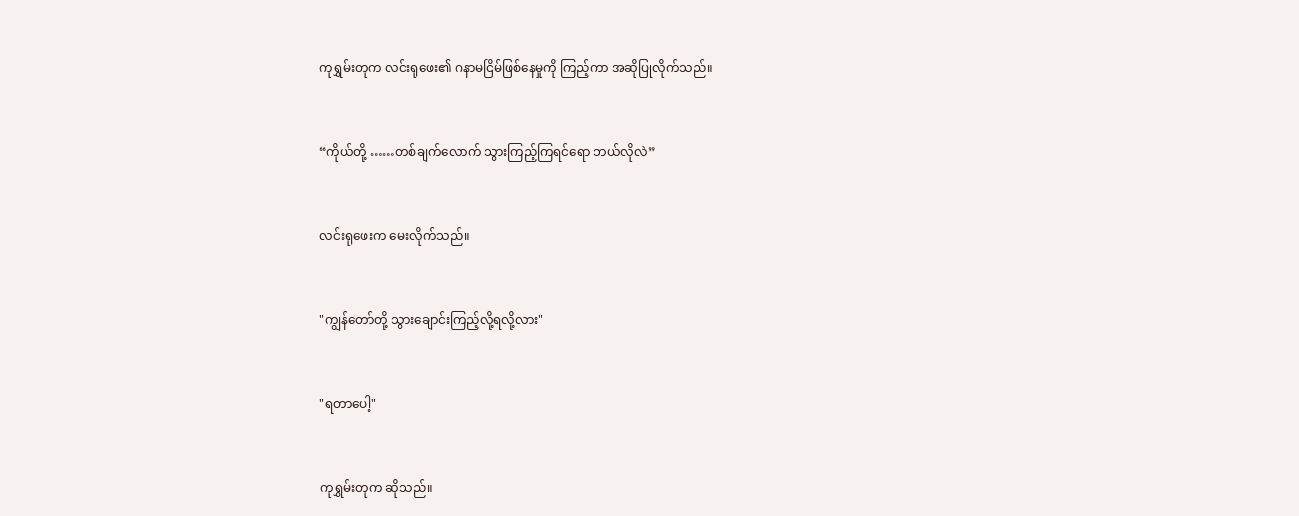ကုရွှမ်းတုက လင်းရုဖေး၏ ဂနာမငြိမ်ဖြစ်နေမှုကို ကြည့်ကာ အဆိုပြုလိုက်သည်။


“ကိုယ်တို့ ……တစ်ချက်လောက် သွားကြည့်ကြရင်‌ရော ဘယ်လိုလဲ”


လင်းရုဖေးက မေးလိုက်သည်။


"ကျွန်တော်တို့ သွားချောင်းကြည့်လို့ရလို့လား"


"ရတာပေါ့"


ကုရွှမ်းတုက ဆိုသည်။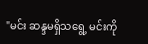"မင်း ဆန္ဒမရှိသရွေ့ မင်းကို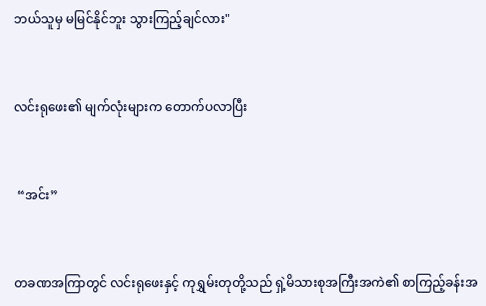ဘယ်သူမှ မမြင်နိုင်ဘူး သွားကြည့်ချင်လား"


လင်းရုဖေး၏ မျက်လုံးများက တောက်ပလာပြီး


 “အင်း”


တခဏအကြာတွင် လင်းရု‌ဖေးနှင့် ကုရွှမ်းတုတို့သည် ရှဲ့မိသားစုအကြီးအကဲ၏ စာကြည့်ခန်းအ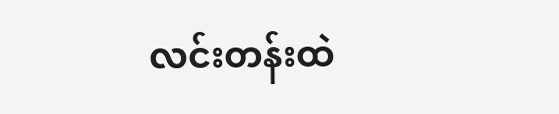လင်းတန်းထဲ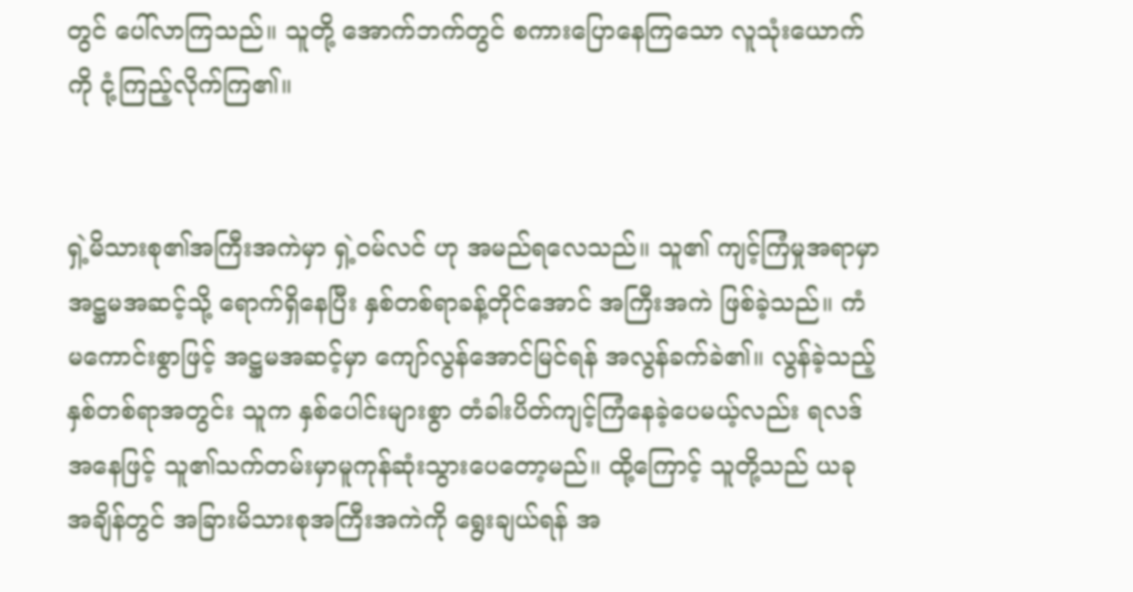တွင် ပေါ်လာကြသည်။ သူတို့ အောက်ဘက်တွင် စကားပြောနေကြသော လူသုံးယောက်ကို ငုံ့ကြည့်လိုက်ကြ၏။


ရှဲ့မိသားစု၏အကြီးအကဲမှာ ရှဲ့ဝမ်လင် ဟု အမည်ရလေသည်။ သူ၏ ကျင့်ကြံမှုအရာမှာ အဋ္ဌမအဆင့်သို့ ရောက်ရှိနေပြီး နှစ်တစ်ရာခန့်တိုင်အောင် အကြီးအကဲ ဖြစ်ခဲ့သည်။ ကံမကောင်းစွာဖြင့် အဋ္ဌမအဆင့်မှာ ကျော်လွန်အောင်မြင်ရန် အလွန်ခက်ခဲ၏။ လွန်ခဲ့သည့် နှစ်တစ်ရာအတွင်း သူက နှစ်ပေါင်းများစွာ တံခါးပိတ်ကျင့်ကြံနေခဲ့ပေမယ့်လည်း ရလဒ်အနေဖြင့် သူ၏သက်တမ်းမှာမူကုန်ဆုံးသွားပေတော့မည်။ ထို့ကြောင့် သူတို့သည် ယခုအချိန်တွင် အခြားမိသားစုအကြီးအကဲကို ရွေးချယ်ရန် အ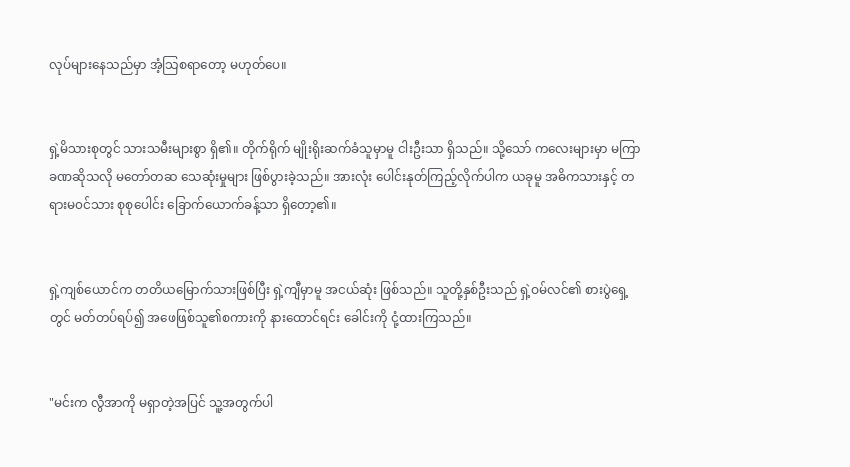လုပ်များနေသည်မှာ အံ့သြစရာတော့ မဟုတ်ပေ။


ရှဲ့မိသားစုတွင် သားသမီးများစွာ ရှိ၏။ တိုက်ရိုက် မျိုးရိုးဆက်ခံသူမှာမူ ငါးဦးသာ ရှိသည်။ သို့သော် ကလေးများမှာ မကြာခဏဆိုသလို မတော်တဆ သေဆုံးမှုများ ဖြစ်ပွားခဲ့သည်။ အားလုံး ပေါင်းနုတ်ကြည့်လိုက်ပါက ယခုမူ အဓိကသားနှင့် တရားမ၀င်သား စုစုပေါင်း ခြောက်ယောက်ခန့်သာ ရှိတော့၏။


ရှဲ့ကျစ်ယောင်က တတိယမြောက်သားဖြစ်ပြီး ရှဲ့ကျီမှာမူ အငယ်ဆုံး ဖြစ်သည်။ သူတို့နှစ်ဦးသည် ရှဲ့ဝမ်လင်၏ စားပွဲရှေ့တွင် မတ်တပ်ရပ်၍ အဖေဖြစ်သူ၏စကားကို နားထောင်ရင်း ခေါင်းကို ငုံ့ထားကြသည်။


"မင်းက လွီအာကို မရှာတဲ့အပြင် သူ့အတွက်ပါ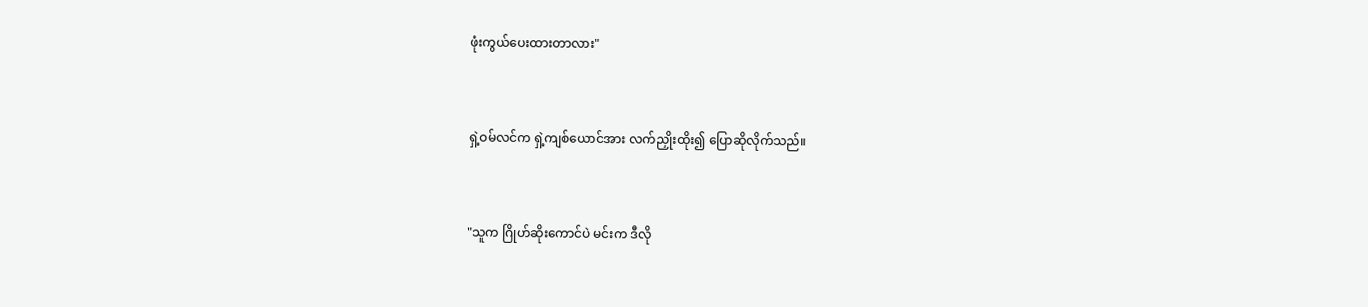ဖုံးကွယ်ပေးထားတာလား"


ရှဲ့ဝမ်လင်က ရှဲ့ကျစ်‌ယောင်အား လက်ညှိုးထိုး၍ ပြောဆိုလိုက်သည်။


"သူက ဂြိုဟ်ဆိုးကောင်ပဲ မင်းက ဒီလို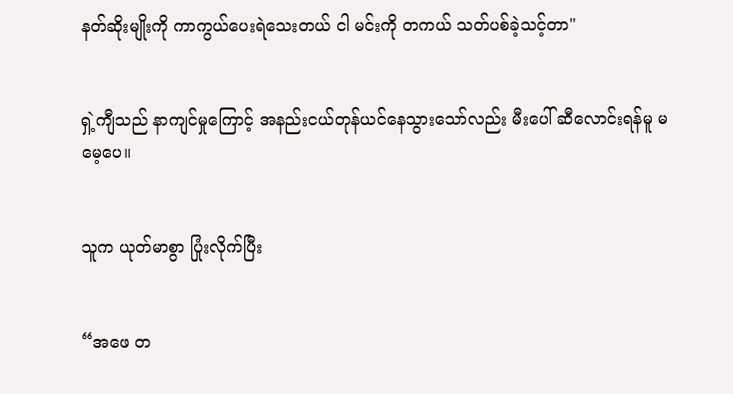နတ်ဆိုးမျိုးကို ကာကွယ်ပေးရဲသေးတယ် ငါ မင်းကို တကယ် သတ်ပစ်ခဲ့သင့်တာ"


ရှဲ့ကျီသည် နာကျင်မှုကြောင့် အနည်းငယ်တုန်ယင်နေသွားသော်လည်း မီးပေါ် ဆီလောင်းရန်မူ မမေ့ပေ။


သူက ယုတ်မာစွာ ပြုံးလိုက်ပြီး


“အဖေ တ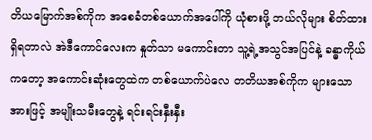တိယမြောက်အစ်ကိုက အစေခံတစ်ယောက်အပေါ်ကို ယုံစားဖို့ ဘယ်လိုများ စိတ်ထား ရှိရတာလဲ အဲဒီကောင်လေးက နှုတ်သာ မကောင်းတာ သူ့ရဲ့အသွင်အပြင်နဲ့ ခန္ဓာကိုယ်ကတော့ အကောင်းဆုံးတွေထဲက တစ်ယောက်ပဲလေ တတိယအစ်ကိုက များသောအားဖြင့် အမျိုးသမီးတွေနဲ့ ရင်းရင်းနှီးနှီး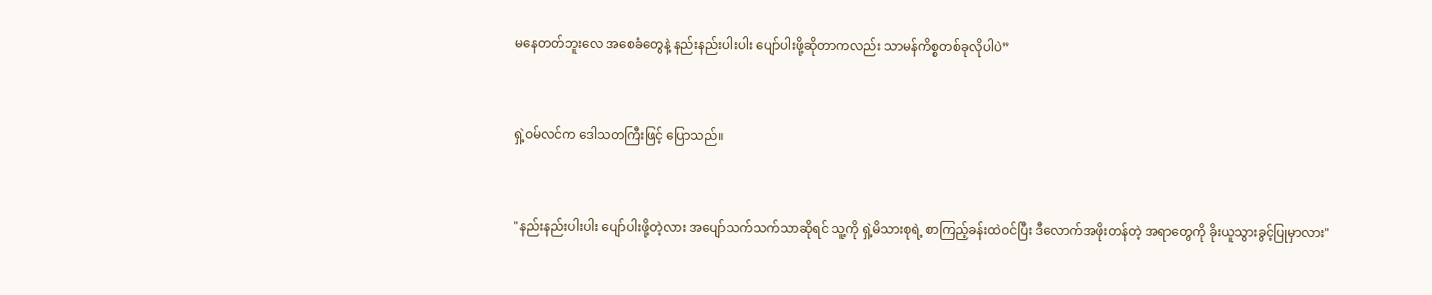မနေတတ်ဘူးလေ အစေခံတွေနဲ့ နည်းနည်းပါးပါး ပျော်ပါးဖို့ဆိုတာကလည်း သာမန်ကိစ္စတစ်ခုလိုပါပဲ”


ရှဲ့ဝမ်လင်က ဒေါသတကြီးဖြင့် ပြောသည်။


"နည်းနည်းပါးပါး ပျော်ပါးဖို့တဲ့လား အပျော်သက်သက်သာဆိုရင် သူ့ကို ရှဲ့မိသားစုရဲ့ စာကြည့်ခန်းထဲဝင်ပြီး ဒီလောက်အဖိုးတန်တဲ့ အရာတွေကို ခိုးယူသွားခွင့်ပြုမှာလား"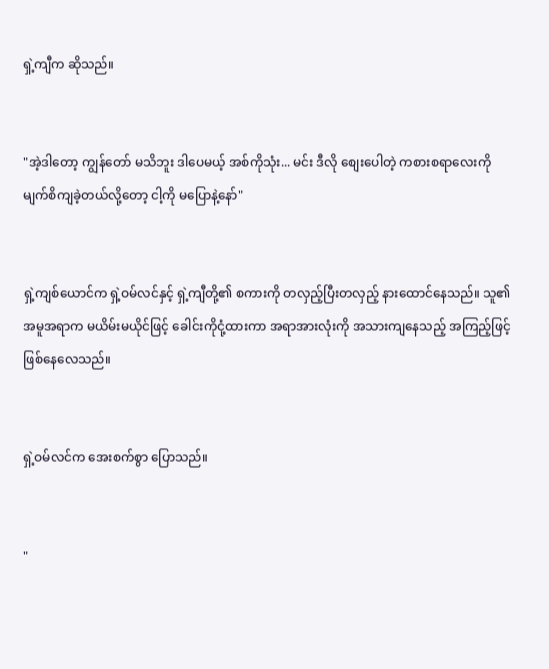ရှဲ့ကျီက ဆိုသည်။


"အဲ့ဒါတော့ ကျွန်တော် မသိဘူး ဒါပေမယ့် အစ်ကိုသုံး... မင်း ဒီလို စျေးပေါတဲ့ ကစားစရာလေးကို မျက်စိကျခဲ့တယ်လို့တော့ ငါ့ကို မပြောနဲ့နော်"


ရှဲ့ကျစ်ယောင်က ရှဲ့ဝမ်လင်နှင့် ရှဲ့ကျီတို့၏ စကားကို တလှည့်ပြီးတလှည့် နားထောင်နေသည်။ သူ၏အမူအရာက မယိမ်းမယိုင်ဖြင့် ခေါင်းကိုငုံ့ထားကာ အရာအားလုံးကို အသားကျနေသည့် အကြည့်ဖြင့် ဖြစ်နေလေသည်။


ရှဲ့ဝမ်လင်က အေးစက်စွာ ပြောသည်။


"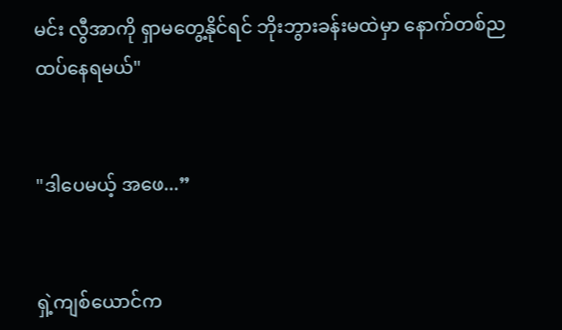မင်း လွီအာကို ရှာမတွေ့နိုင်ရင် ဘိုးဘွားခန်းမထဲမှာ နောက်တစ်ည ထပ်နေရမယ်"


"ဒါပေမယ့် အဖေ...”


ရှဲ့ကျစ်ယောင်က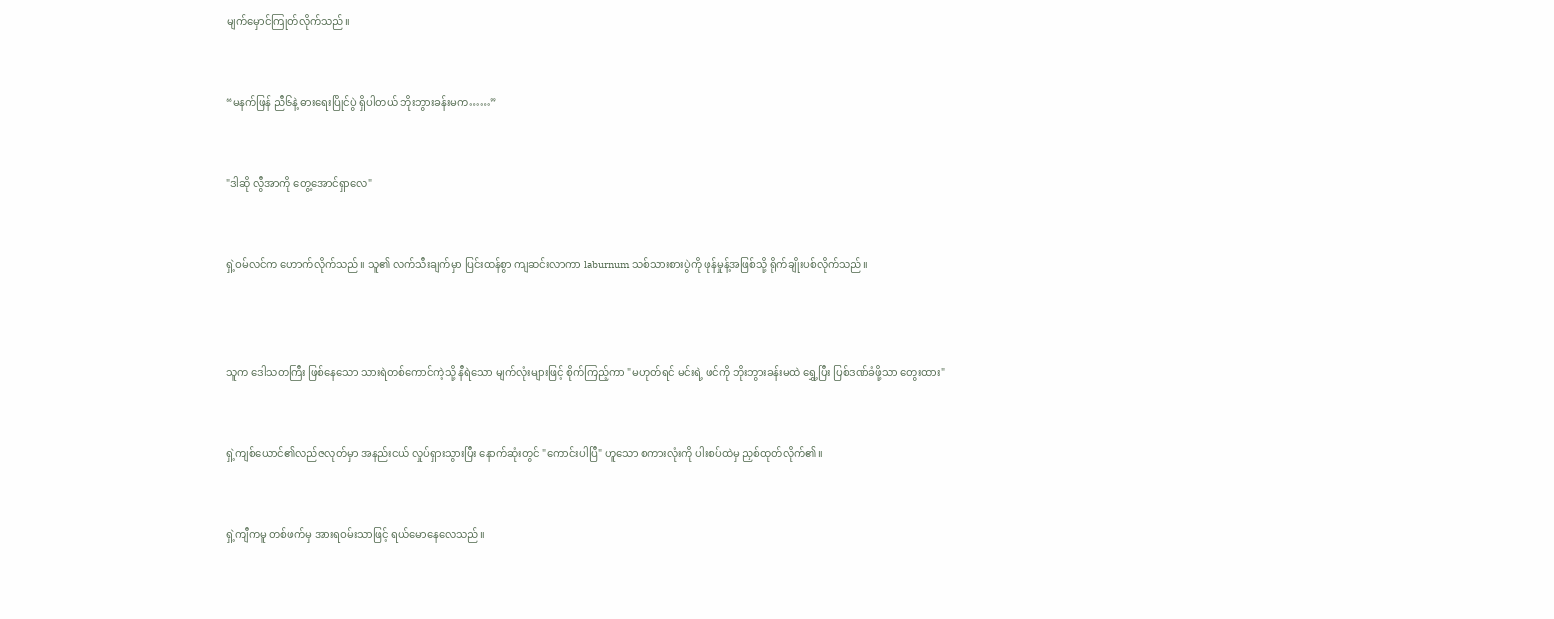မျက်မှောင်ကြုတ်လိုက်သည်။


“မနက်ဖြန် ညီ၆နဲ့ ဓားရေးပြိုင်ပွဲ ရှိပါတယ် ဘိုးဘွားခန်းမက……”


"ဒါဆို လွီအာကို တွေ့အောင်ရှာလေ"


ရှဲ့ဝမ်လင်က ဟောက်လိုက်သည်။ သူ၏ လက်သီးချက်မှာ ပြင်းထန်စွာ ကျဆင်းလာကာ laburnum သစ်သားစားပွဲကို ဖုန်မှုန့်အဖြစ်သို့ ရိုက်ချိုးပစ်လိုက်သည်။



သူက ဒေါသတကြီး ဖြစ်နေသော သားရဲတစ်ကောင်ကဲ့သို့ နီရဲသော မျက်လုံးများဖြင့် စိုက်ကြည့်ကာ "မဟုတ်ရင် မင်းရဲ့ ဖင်ကို ဘိုးဘွားခန်းမထဲ ရွှေ့ပြီး ပြစ်ဒဏ်ခံဖို့သာ တွေးထား"


ရှဲ့ကျစ်ယောင်၏လည်ဇလုတ်မှာ အနည်းငယ် လှုပ်ရှားသွားပြီး နောက်ဆုံးတွင် "ကောင်းပါပြီ" ဟူသော စကားလုံးကို ပါးစပ်ထဲမှ ညှစ်ထုတ်လိုက်၏။


ရှဲ့ကျီကမူ တစ်ဖက်မှ အားရဝမ်းသာဖြင့် ရယ်မောနေလေသည်။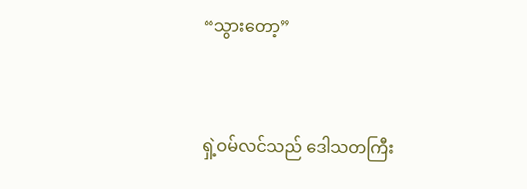“သွားတော့”


ရှဲ့ဝမ်လင်သည် ဒေါသတကြီး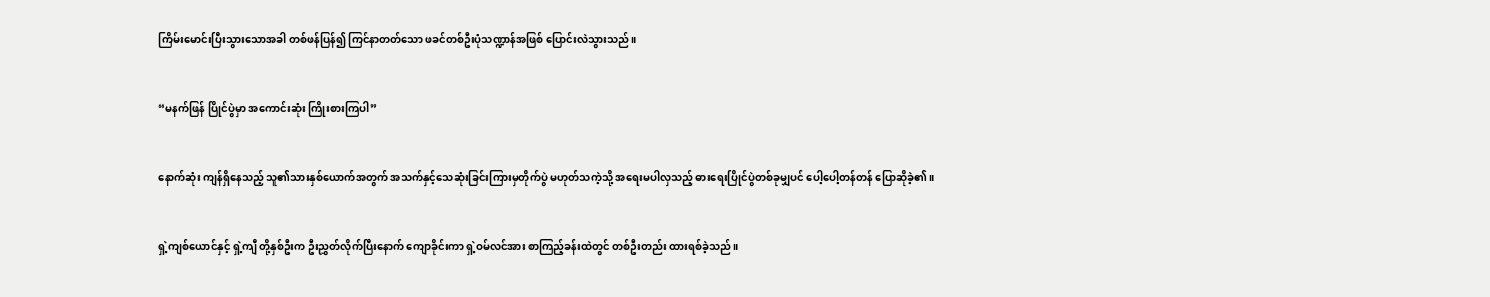ကြိမ်းမောင်းပြီးသွားသောအခါ တစ်ဖန်ပြန်၍ ကြင်နာတတ်သော ဖခင်တစ်ဦးပုံသဏ္ဍာန်အဖြစ် ပြောင်းလဲသွားသည်။


“မနက်ဖြန် ပြိုင်ပွဲမှာ အကောင်းဆုံး ကြိုးစားကြပါ”


နောက်ဆုံး ကျန်ရှိနေသည့် သူ၏သားနှစ်ယောက်အတွက် အသက်နှင့်သေဆုံးခြင်းကြားမှတိုက်ပွဲ မဟုတ်သကဲ့သို့ အရေးမပါလှသည့် ဓားရေးပြိုင်ပွဲတစ်ခုမျှပင် ပေါ့ပေါ့တန်တန် ပြောဆိုခဲ့၏။


ရှဲ့ကျစ်ယောင်နှင့် ရှဲ့ကျီ တို့နှစ်ဦးက ဦးညွှတ်လိုက်ပြီးနောက် ကျောခိုင်းကာ ရှဲ့ဝမ်လင်အား စာကြည့်ခန်းထဲတွင် တစ်ဦးတည်း ထားရစ်ခဲ့သည်။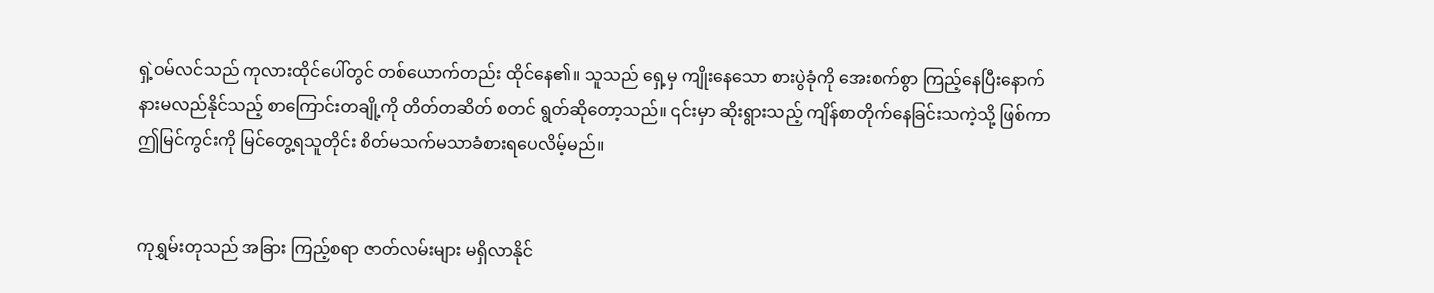ရှဲ့ဝမ်လင်သည် ကုလားထိုင်ပေါ်တွင် တစ်ယောက်တည်း ထိုင်နေ၏။ သူသည် ရှေ့မှ ကျိုးနေသော စားပွဲခုံကို အေးစက်စွာ ကြည့်နေပြီးနောက် နားမလည်နိုင်သည့် စာကြောင်းတချို့ကို တိတ်တဆိတ် စတင် ရွတ်ဆိုတော့သည်။ ၎င်းမှာ ဆိုးရွားသည့် ကျိန်စာတိုက်နေခြင်းသကဲ့သို့ ဖြစ်ကာ ဤမြင်ကွင်းကို မြင်တွေ့ရသူတိုင်း စိတ်မသက်မသာခံစားရပေလိမ့်မည်။


ကုရွှမ်းတုသည် အခြား ကြည့်စရာ ဇာတ်လမ်းများ မရှိလာနိုင်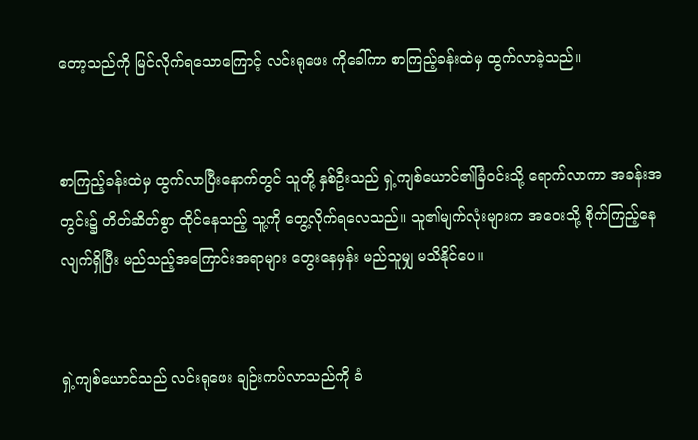တော့သည်ကို မြင်လိုက်ရသောကြောင့် လင်းရုဖေး ကိုခေါ်ကာ စာကြည့်ခန်းထဲမှ ထွက်လာခဲ့သည်။


စာကြည့်ခန်းထဲမှ ထွက်လာပြီးနောက်တွင် သူတို့ နှစ်ဦးသည် ရှဲ့ကျစ်ယောင်၏ခြံဝင်းသို့ ရောက်လာကာ အခန်းအတွင်း၌ တိတ်ဆိတ်စွာ ထိုင်နေသည့် သူ့ကို တွေ့လိုက်ရလေသည်။ သူ၏မျက်လုံးများက အဝေးသို့ စိုက်ကြည့်နေလျက်ရှိပြီး မည်သည့်အကြောင်းအရာများ တွေးနေမှန်း မည်သူမျှ မသိနိုင်ပေ။


ရှဲ့ကျစ်ယောင်သည် လင်းရုဖေး ချဉ်းကပ်လာသည်ကို ခံ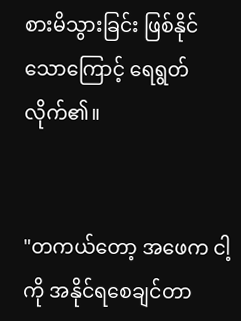စားမိသွားခြင်း ဖြစ်နိုင်သောကြောင့် ရေရွတ်လိုက်၏။


"တကယ်တော့ အဖေက ငါ့ကို အနိုင်ရစေချင်တာ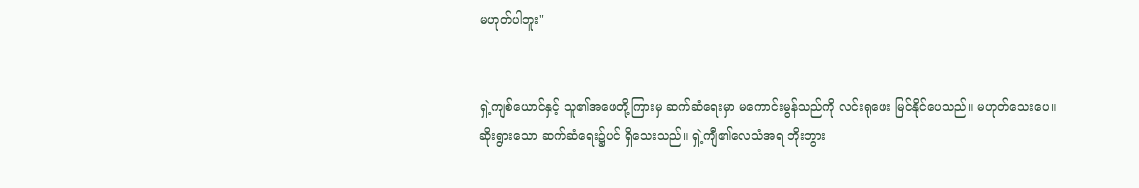မဟုတ်ပါဘူး"


ရှဲ့ကျစ်ယောင်နှင့် သူ၏အဖေတို့ကြားမှ ဆက်ဆံရေးမှာ မကောင်းမွန်သည်ကို လင်းရုဖေး မြင်နိုင်ပေသည်။ မဟုတ်သေးပေ။ ဆိုးရွားသော ဆက်ဆံရေး၌ပင် ရှိသေးသည်။ ရှဲ့ကျီ၏လေသံအရ ဘိုးဘွား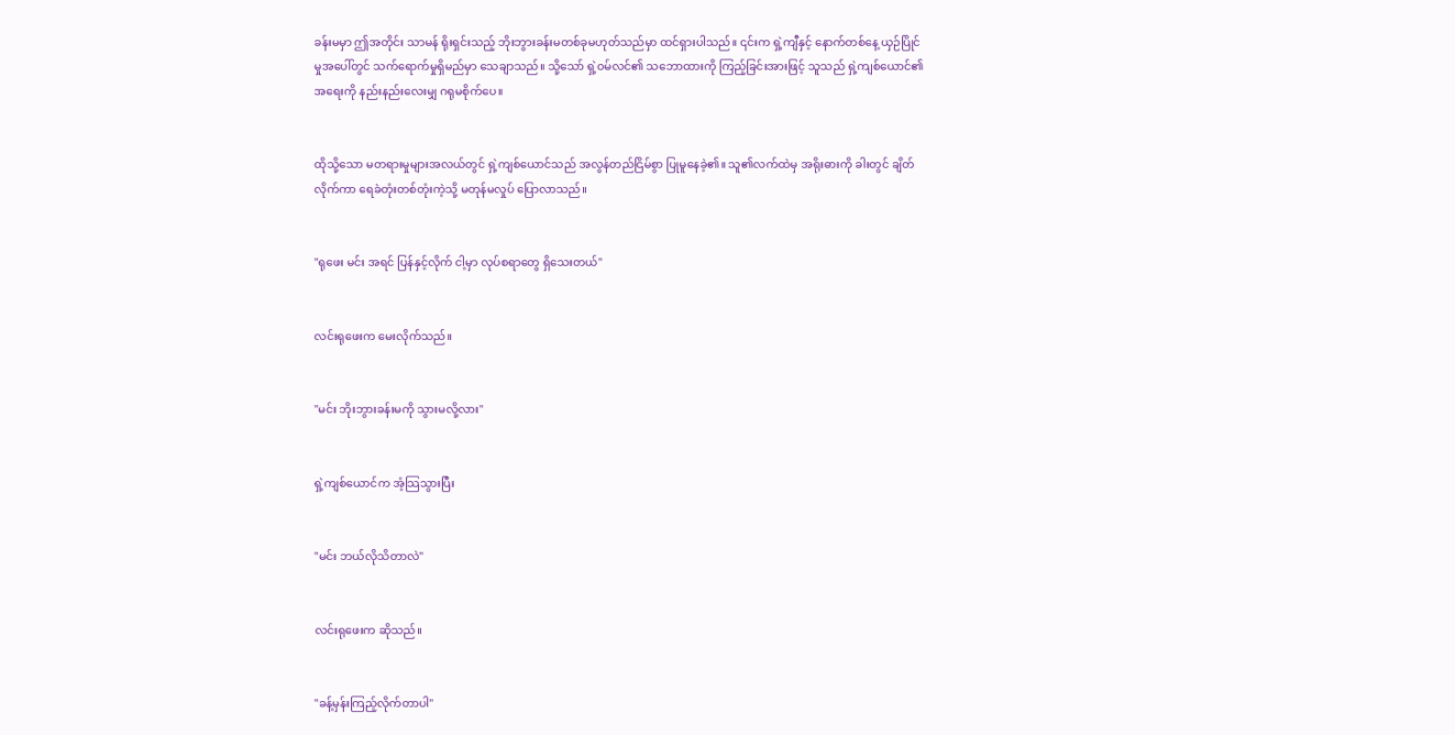ခန်းမမှာ ဤအတိုင်း သာမန် ရိုးရှင်းသည့် ဘိုးဘွားခန်းမတစ်ခုမဟုတ်သည်မှာ ထင်ရှားပါသည်။ ၎င်းက ရှဲ့ကျီနှင့် နောက်တစ်နေ့ ယှဉ်ပြိုင်မှုအပေါ်တွင် သက်ရောက်မှုရှိမည်မှာ သေချာသည်။ သို့သော် ရှဲ့ဝမ်လင်၏ သဘောထားကို ကြည့်ခြင်းအားဖြင့် သူသည် ရှဲ့ကျစ်ယောင်၏အရေးကို နည်းနည်းလေးမျှ ဂရုမစိုက်ပေ။


ထိုသို့သော မတရားမှုများအလယ်တွင် ရှဲ့ကျစ်ယောင်သည် အလွန်တည်ငြိမ်စွာ ပြုမူနေခဲ့၏။ သူ၏လက်ထဲမှ အရိုးဓားကို ခါးတွင် ချိတ်လိုက်ကာ ရေခဲတုံးတစ်တုံးကဲ့သို့ မတုန်မလှုပ် ပြောလာသည်။


"ရုဖေး မင်း အရင် ပြန်နှင့်လိုက် ငါ့မှာ လုပ်စရာတွေ ရှိသေးတယ်"


လင်းရုဖေးက မေးလိုက်သည်။


"မင်း ဘိုးဘွားခန်းမကို သွားမလို့လား"


ရှဲ့ကျစ်ယောင်က အံ့သြသွားပြီး


"မင်း ဘယ်လိုသိတာလဲ"


လင်းရုဖေးက ဆိုသည်။


"ခန့်မှန်းကြည့်လိုက်တာပါ"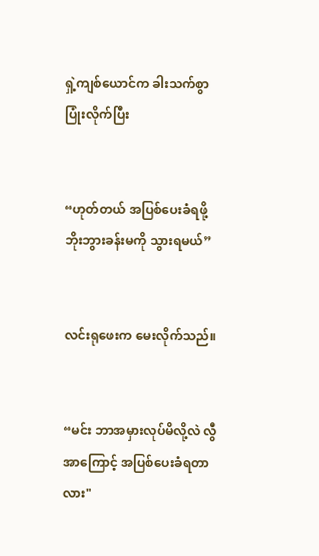ရှဲ့ကျစ်ယောင်က ခါးသက်စွာ ပြုံးလိုက်ပြီး


“ဟုတ်တယ် အပြစ်ပေးခံရဖို့ ဘိုးဘွားခန်းမကို သွားရမယ်”


လင်းရုဖေးက မေးလိုက်သည်။


“မင်း ဘာအမှားလုပ်မိလို့လဲ လွီအာကြောင့် အပြစ်ပေးခံရတာလား"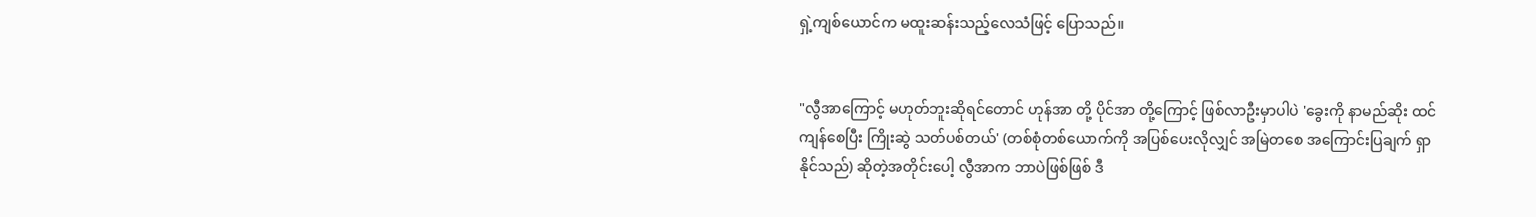ရှဲ့ကျစ်ယောင်က မထူးဆန်းသည့်လေသံဖြင့် ပြောသည်။


"လွီအာကြောင့် မဟုတ်ဘူးဆိုရင်တောင် ဟုန်အာ တို့ ပိုင်အာ တို့ကြောင့် ဖြစ်လာဦးမှာပါပဲ 'ခွေးကို နာမည်ဆိုး ထင်ကျန်စေပြီး ကြိုးဆွဲ သတ်ပစ်တယ်' (တစ်စုံတစ်ယောက်ကို အပြစ်ပေးလိုလျှင် အမြဲတစေ အကြောင်းပြချက် ရှာနိုင်သည်) ဆို‌တဲ့အတိုင်းပေါ့ လွီအာက ဘာပဲဖြစ်ဖြစ် ဒီ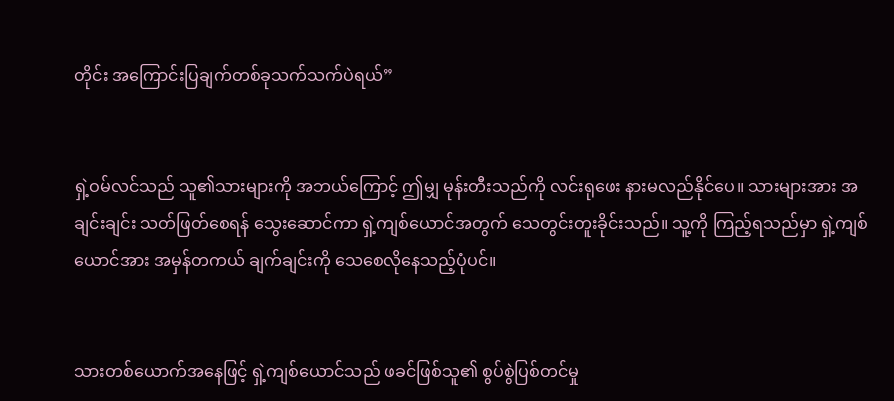တိုင်း အကြောင်းပြချက်တစ်ခုသက်သက်ပဲရယ်”


ရှဲ့ဝမ်လင်သည် သူ၏သားများကို အဘယ်ကြောင့် ဤမျှ မုန်းတီးသည်ကို လင်းရုဖေး နားမလည်နိုင်ပေ။ သားများအား အချင်းချင်း သတ်ဖြတ်စေရန် သွေးဆောင်ကာ ရှဲ့ကျစ်ယောင်အတွက် သေတွင်းတူးခိုင်းသည်။ သူ့ကို ကြည့်ရသည်မှာ ရှဲ့ကျစ်ယောင်အား အမှန်တကယ် ချက်ချင်းကို သေစေလိုနေသည့်ပုံပင်။


သားတစ်ယောက်အနေဖြင့် ရှဲ့ကျစ်ယောင်သည် ဖခင်ဖြစ်သူ၏ စွပ်စွဲပြစ်တင်မှု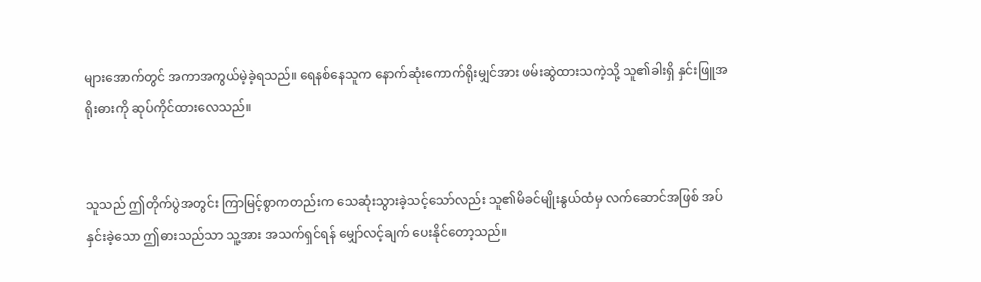များအောက်တွင် အကာအကွယ်မဲ့ခဲ့ရသည်။ ရေနစ်နေသူက နောက်ဆုံးကောက်ရိုးမျှင်အား ဖမ်းဆွဲထားသကဲ့သို့ သူ၏ခါးရှိ နှင်းဖြူအရိုးဓားကို ဆုပ်ကိုင်ထားလေသည်။


သူသည် ဤတိုက်ပွဲအတွင်း ကြာမြင့်စွာကတည်းက သေဆုံးသွားခဲ့သင့်သော်လည်း သူ၏မိခင်မျိုးနွယ်ထံမှ လက်ဆောင်အဖြစ် အပ်နှင်းခဲ့သော ဤဓားသည်သာ သူ့အား အသက်ရှင်ရန် မျှော်လင့်ချက် ပေးနိုင်တော့သည်။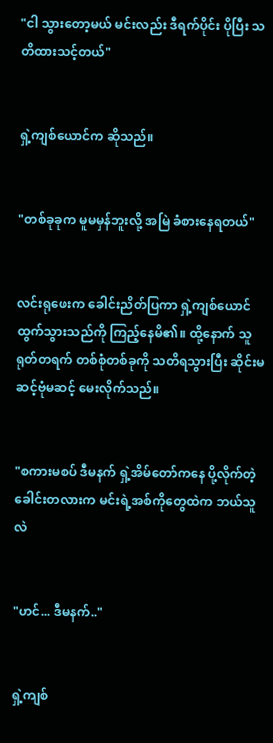"ငါ သွားတော့မယ် မင်းလည်း ဒီရက်ပိုင်း ပိုပြီး သတိထားသင့်တယ်"


ရှဲ့ကျစ်ယောင်က ဆိုသည်။


"တစ်ခုခုက မူမမှန်ဘူးလို့ အမြဲ ခံစားနေရတယ်"


လင်းရုဖေးက ခေါင်းညိတ်ပြကာ ရှဲ့ကျစ်ယောင် ထွက်သွားသည်ကို ကြည့်နေမိ၏။ ထို့နောက် သူ ရုတ်တရက် တစ်စုံတစ်ခုကို သတိရသွားပြီး ဆိုင်းမဆင့်ဗုံမဆင့် မေးလိုက်သည်။


"စကားမစပ် ဒီမနက် ရှဲ့အိမ်တော်ကနေ ပို့လိုက်တဲ့ ခေါင်းတလားက မင်းရဲ့အစ်ကိုတွေထဲက ဘယ်သူလဲ


"ဟင်... ဒီမနက်.."


ရှဲ့ကျစ်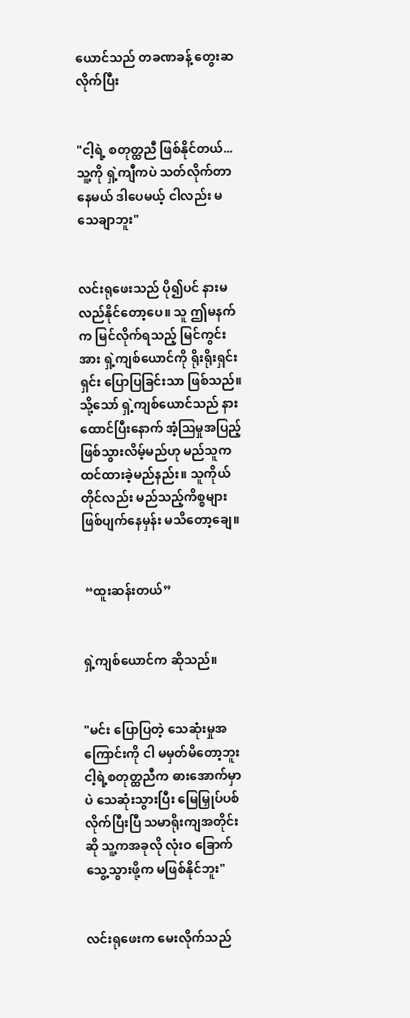ယောင်သည် တခဏခန့် တွေးဆလိုက်ပြီး


"ငါ့ရဲ့ စတုတ္ထညီ ဖြစ်နိုင်တယ်... သူ့ကို ရှဲ့ကျီကပဲ သတ်လိုက်တာနေမယ် ဒါပေမယ့် ငါလည်း မသေချာဘူး"


လင်းရုဖေးသည် ပို၍ပင် နားမလည်နိုင်တော့ပေ။ သူ ဤမနက်က မြင်လိုက်ရသည့် မြင်ကွင်းအား ရှဲ့ကျစ်ယောင်ကို ရိုးရိုးရှင်းရှင်း ပြောပြခြင်းသာ ဖြစ်သည်။ သို့သော် ရှဲ့ကျစ်ယောင်သည် နားထောင်ပြီးနောက် အံ့ဩမှုအပြည့် ဖြစ်သွားလိမ့်မည်ဟု မည်သူက ထင်ထားခဲ့မည်နည်း။ သူကိုယ်တိုင်လည်း မည်သည့်ကိစ္စများ ဖြစ်ပျက်နေမှန်း မသိတော့ချေ။


 “ထူးဆန်းတယ်”


ရှဲ့ကျစ်ယောင်က ဆိုသည်။


"မင်း ပြောပြတဲ့ သေဆုံးမှုအကြောင်းကို ငါ မမှတ်မိတော့ဘူး ငါ့ရဲ့စတုတ္ထညီက ဓားအောက်မှာပဲ သေဆုံးသွားပြီး မြေမြှုပ်ပစ်လိုက်ပြီးပြီ သမာရိုးကျအတိုင်းဆို သူ့ကအခုလို လုံးဝ ခြောက်သွေ့သွားဖို့က မဖြစ်နိုင်ဘူး"


လင်းရုဖေးက မေးလိုက်သည်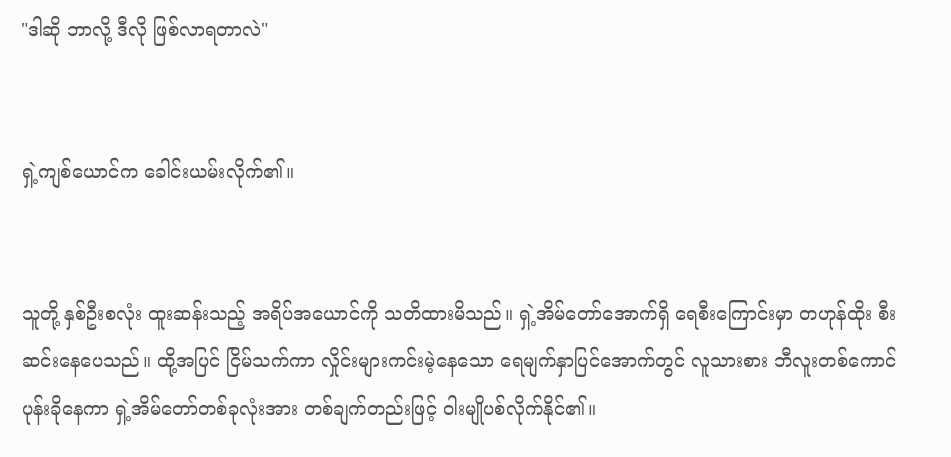"ဒါဆို ဘာလို့ ဒီလို ဖြစ်လာရတာလဲ"


ရှဲ့ကျစ်ယောင်က ခေါင်းယမ်းလိုက်၏။


သူတို့ နှစ်ဦးစလုံး ထူးဆန်းသည့် အရိပ်အယောင်ကို သတိထားမိသည်။ ရှဲ့အိမ်တော်အောက်ရှိ ရေစီးကြောင်းမှာ တဟုန်ထိုး စီးဆင်းနေပေသည်။ ထို့အပြင် ငြိမ်သက်ကာ လှိုင်းများကင်းမဲ့နေသော ရေမျက်နှာပြင်အောက်တွင် လူသားစား ဘီလူးတစ်ကောင် ပုန်းခိုနေကာ ရှဲ့အိမ်တော်တစ်ခုလုံးအား တစ်ချက်တည်းဖြင့် ဝါးမျိုပစ်လိုက်နိုင်၏။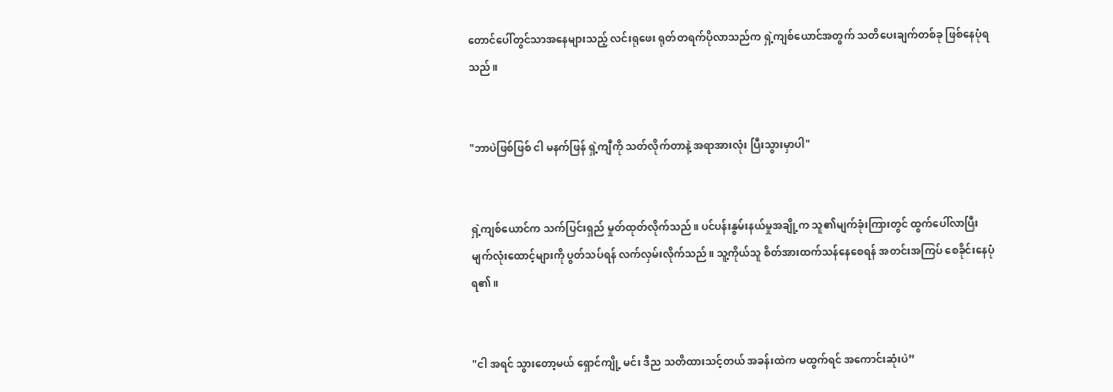တောင်ပေါ်တွင်သာအနေများသည့် လင်းရုဖေး ရုတ်တရက်ပိုလာသည်က ရှဲ့ကျစ်ယောင်အတွက် သတိပေးချက်တစ်ခု ဖြစ်နေပုံရသည်။


"ဘာပဲဖြစ်ဖြစ် ငါ မနက်ဖြန် ရှဲ့ကျီကို သတ်လိုက်တာနဲ့ အရာအားလုံး ပြီးသွားမှာပါ"


ရှဲ့ကျစ်ယောင်က သက်ပြင်းရှည် မှုတ်ထုတ်လိုက်သည်။ ပင်ပန်းနွမ်းနယ်မှုအချို့က သူ၏မျက်ခုံးကြားတွင် ထွက်ပေါ်လာပြီး မျက်လုံးထောင့်များကို ပွတ်သပ်ရန် လက်လှမ်းလိုက်သည်။ သူ့ကိုယ်သူ စိတ်အားထက်သန်နေစေရန် အတင်းအကြပ် စေခိုင်းနေပုံရ၏။


"ငါ အရင် သွား‌တော့မယ် ရှောင်ကျို့ မင်း ဒီည သတိထားသင့်တယ် အခန်းထဲက မထွက်ရင် အကောင်းဆုံးပဲ”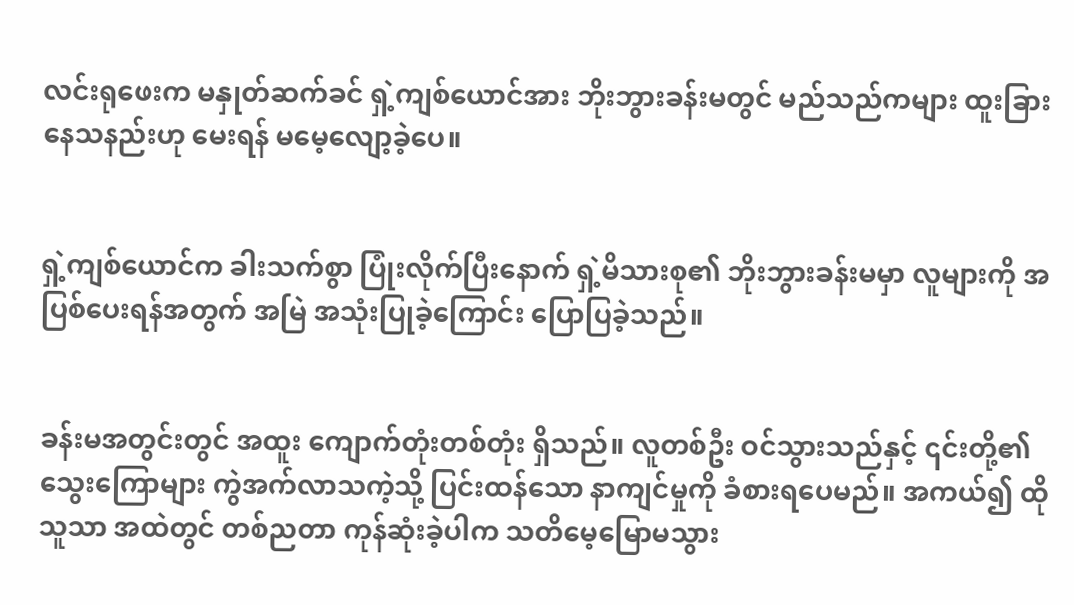လင်းရုဖေးက မနှုတ်ဆက်ခင် ရှဲ့ကျစ်ယောင်အား ဘိုးဘွားခန်းမတွင် မည်သည်ကများ ထူးခြားနေသနည်းဟု မေးရန် မမေ့လျော့ခဲ့ပေ။


ရှဲ့ကျစ်ယောင်က ခါးသက်စွာ ပြုံးလိုက်ပြီးနောက် ရှဲ့မိသားစု၏ ဘိုးဘွားခန်းမမှာ လူများကို အပြစ်ပေးရန်အတွက် အမြဲ အသုံးပြုခဲ့ကြောင်း ပြောပြခဲ့သည်။


ခန်းမအတွင်းတွင် အထူး ကျောက်တုံးတစ်တုံး ရှိသည်။ လူတစ်ဦး ဝင်သွားသည်နှင့် ၎င်းတို့၏ သွေးကြောများ ကွဲအက်လာသကဲ့သို့ ပြင်းထန်‌သော နာကျင်မှုကို ခံစားရပေမည်။ အကယ်၍ ထိုသူသာ အထဲတွင် တစ်ညတာ ကုန်ဆုံးခဲ့ပါက သတိမေ့မြောမသွား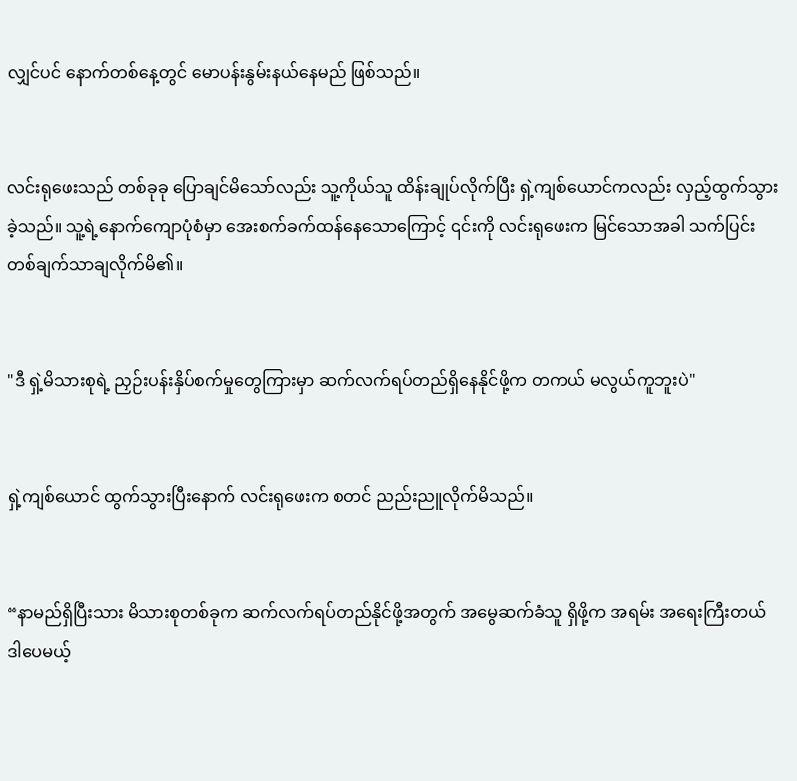လျှင်ပင် နောက်တစ်နေ့တွင် မောပန်းနွမ်းနယ်နေမည် ဖြစ်သည်။


လင်းရုဖေးသည် တစ်ခုခု ပြောချင်မိသော်လည်း သူ့ကိုယ်သူ ထိန်းချုပ်လိုက်ပြီး ရှဲ့ကျစ်ယောင်ကလည်း လှည့်ထွက်သွားခဲ့သည်။ သူ့ရဲ့နောက်ကျောပုံစံမှာ အေးစက်ခက်ထန်နေသောကြောင့် ၎င်းကို လင်းရုဖေးက မြင်သောအခါ သက်ပြင်းတစ်ချက်သာချလိုက်မိ၏။


"ဒီ ရှဲ့မိသားစုရဲ့ ညှဉ်းပန်းနှိပ်စက်မှုတွေကြားမှာ ဆက်လက်ရပ်တည်ရှိနေနိုင်ဖို့က တကယ် မလွယ်ကူဘူးပဲ"


ရှဲ့ကျစ်ယောင် ထွက်သွားပြီးနောက် လင်းရုဖေးက စတင် ညည်းညူလိုက်မိသည်။


“နာမည်ရှိပြီးသား မိသားစုတစ်ခုက ဆက်လက်ရပ်တည်နိုင်ဖို့အတွက် အမွေဆက်ခံသူ ရှိဖို့က အရမ်း အရေးကြီးတယ် ဒါပေမယ့်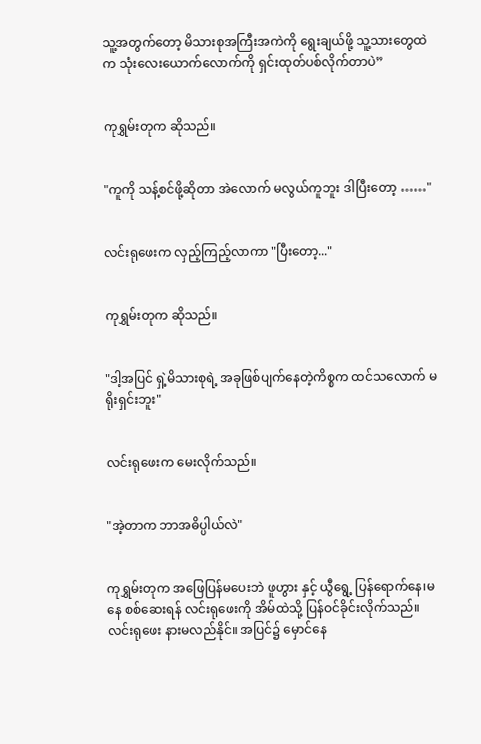သူ့အတွက်တော့ မိသားစုအကြီးအကဲကို ရွေးချယ်ဖို့ သူ့သားတွေထဲက သုံးလေးယောက်လောက်ကို ရှင်းထုတ်ပစ်လိုက်တာပဲ”


ကုရွှမ်းတုက ဆိုသည်။


"ကူကို သန့်စင်ဖို့ဆိုတာ အဲလောက် မလွယ်ကူဘူး ဒါပြီးတော့ ……"


လင်းရုဖေးက လှည့်ကြည့်လာကာ "ပြီးတော့..."


ကုရွှမ်းတုက ဆိုသည်။


"ဒါ့အပြင် ရှဲ့မိသားစုရဲ့ အခုဖြစ်ပျက်နေတဲ့ကိစ္စက ထင်သလောက် မရိုးရှင်းဘူး"


လင်းရုဖေးက မေးလိုက်သည်။


"အဲ့တာက ဘာအဓိပ္ပါယ်လဲ"


ကုရွှမ်းတုက အဖြေပြန်မပေးဘဲ ဖူဟွား နှင့် ယွီရွေ့ ပြန်ရောက်နေ၊မနေ စစ်ဆေးရန် လင်းရုဖေးကို အိမ်ထဲသို့ ပြန်ဝင်ခိုင်းလိုက်သည်။ လင်းရုဖေး နားမလည်နိုင်။ အပြင်၌ မှောင်နေ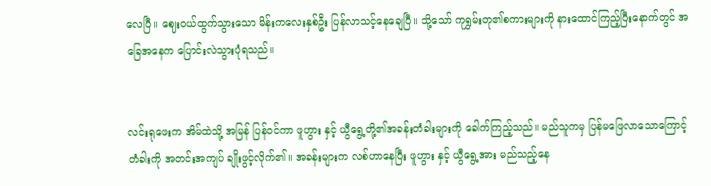လေပြီ။ ဈေးဝယ်ထွက်သွားသော မိန်းကလေးနှစ်ဦး ပြန်လာသင့်နေချေပြီ။ သို့သော် ကုရွှမ်းတု၏စကားများကို နားထောင်ကြည့်ပြီးနောက်တွင် အခြေအနေက ပြောင်းလဲသွားပုံရသည်။


လင်းရုဖေးက အိမ်ထဲသို့ အမြန် ပြန်ဝင်ကာ ဖူဟွား နှင့် ယွီရွေ့တို့၏အခန်းတံခါးများကို ခေါက်ကြည့်သည်။ မည်သူကမှ ပြန်မဖြေလာသောကြောင့် တံခါးကို အတင်းအကျပ် ချိုးဖွင့်လိုက်၏။ အခန်းများက လစ်ဟာနေပြီး ဖူဟွား နှင့် ယွီရွေ့အား မည်သည့်နေ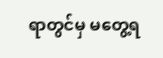ရာတွင်မှ မတွေ့ရ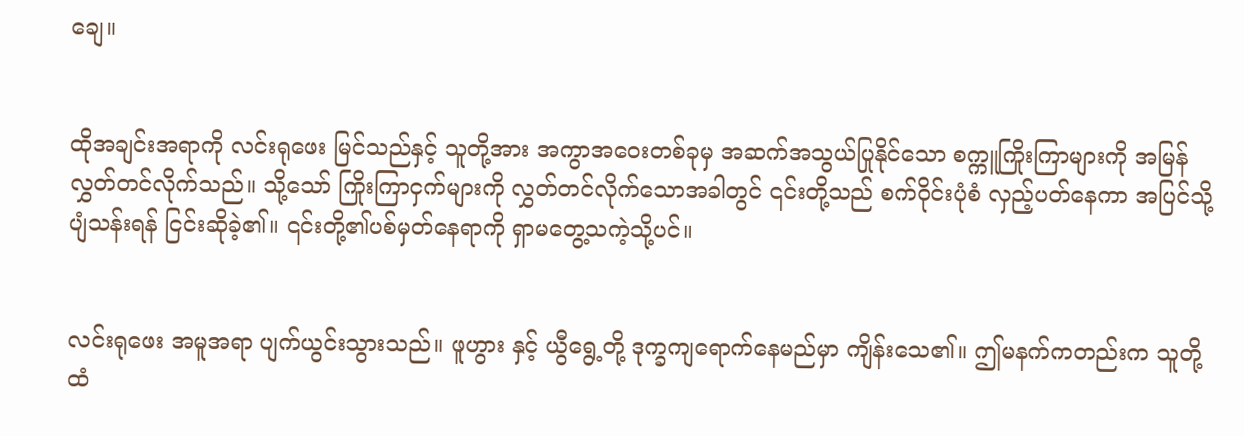ချေ။


ထိုအချင်းအရာကို လင်းရုဖေး မြင်သည်နှင့် သူတို့အား အကွာအဝေးတစ်ခုမှ အဆက်အသွယ်ပြုနိုင်သော စက္ကူကြိုးကြာများကို အမြန် လွှတ်တင်လိုက်သည်။ သို့သော် ကြိုးကြာငှက်များကို လွှတ်တင်လိုက်သောအခါတွင် ၎င်းတို့သည် စက်ဝိုင်းပုံစံ လှည့်ပတ်နေကာ အပြင်သို့ ပျံသန်းရန် ငြင်းဆိုခဲ့၏။ ၎င်းတို့၏ပစ်မှတ်နေရာကို ရှာမတွေ့သကဲ့သို့ပင်။


လင်းရုဖေး အမူအရာ ပျက်ယွင်းသွားသည်။ ဖူဟွား နှင့် ယွီရွေ့တို့ ဒုက္ခကျရောက်နေမည်မှာ ကျိန်းသေ၏။ ဤမနက်ကတည်းက သူတို့ထံ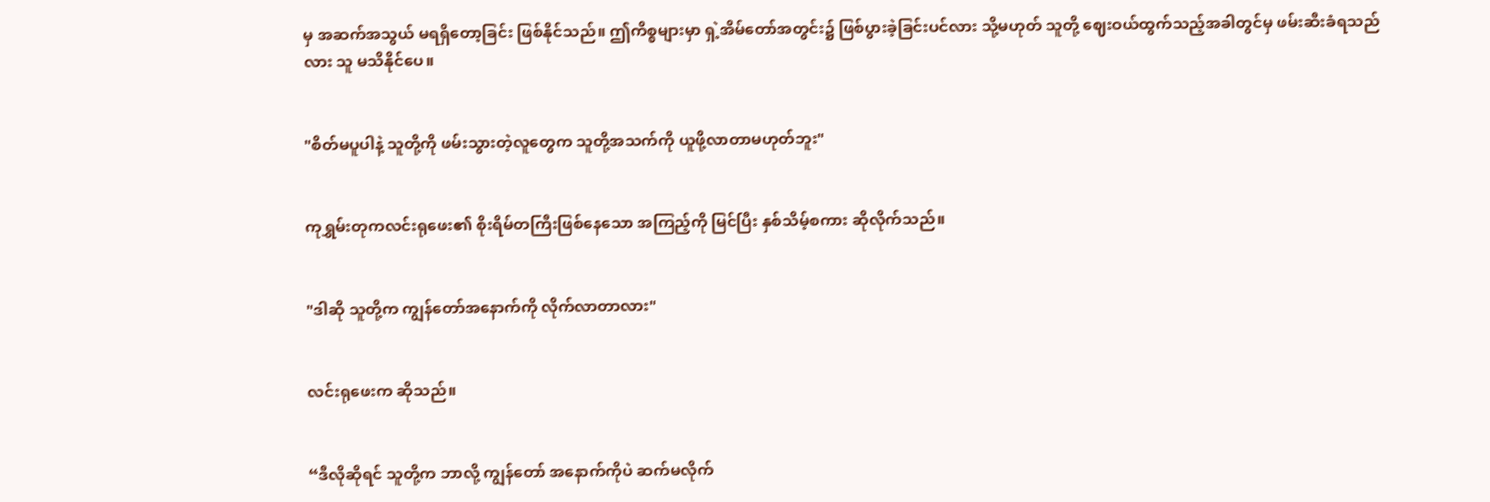မှ အဆက်အသွယ် မရရှိတော့ခြင်း ဖြစ်နိုင်သည်။ ဤကိစ္စများမှာ ရှဲ့အိမ်တော်အတွင်း၌ ဖြစ်ပွားခဲ့ခြင်းပင်လား သို့မဟုတ် သူတို့ ဈေးဝယ်ထွက်သည့်အခါတွင်မှ ဖမ်းဆီးခံရသည်လား သူ မသိနိုင်ပေ။


"စိတ်မပူပါနဲ့ သူတို့ကို ဖမ်းသွားတဲ့လူတွေက သူတို့အသက်ကို ယူဖို့လာတာမဟုတ်ဘူး"


ကုရွှမ်းတုကလင်းရုဖေး၏ စိုးရိမ်တကြီးဖြစ်နေသော အကြည့်ကို မြင်ပြီး နှစ်သိမ့်စကား ဆိုလိုက်သည်။


"ဒါဆို သူတို့က ကျွန်တော်အနောက်ကို လိုက်လာတာလား"


လင်းရုဖေးက ဆိုသည်။


“ဒီလိုဆိုရင် သူတို့က ဘာလို့ ကျွန်တော် အနောက်ကိုပဲ ဆက်မလိုက်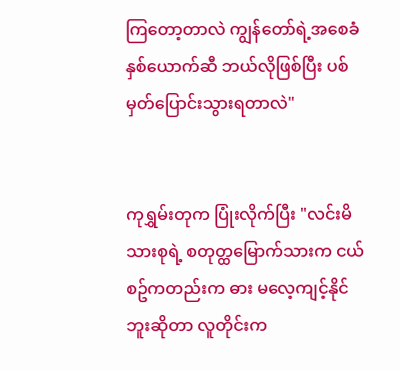ကြတော့တာလဲ ကျွန်တော်ရဲ့အစေခံနှစ်ယောက်ဆီ ဘယ်လိုဖြစ်ပြီး ပစ်မှတ်‌ပြောင်းသွားရတာလဲ"


ကုရွှမ်းတုက ပြုံးလိုက်ပြီး "လင်းမိသားစုရဲ့ စတုတ္ထမြောက်သားက ငယ်စဥ်ကတည်းက ဓား မလေ့ကျင့်နိုင်ဘူးဆိုတာ လူတိုင်းက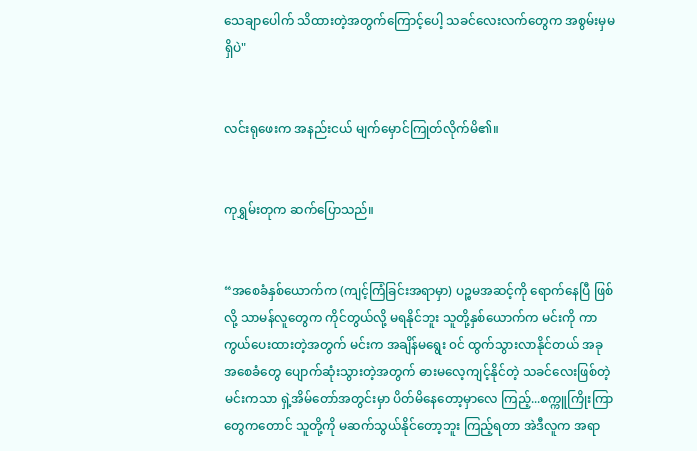သေချာပေါက် သိထားတဲ့အတွက်ကြောင့်ပေါ့ သခင်လေးလက်တွေက အစွမ်းမှမရှိပဲ"


လင်းရုဖေးက အနည်းငယ် မျက်မှောင်ကြုတ်လိုက်မိ၏။


ကုရွှမ်းတုက ဆက်ပြောသည်။


“အစေခံနှစ်ယောက်က (ကျင့်ကြံခြင်းအရာမှာ) ပဉ္စမအဆင့်ကို ရောက်နေပြီ ဖြစ်လို့ သာမန်လူတွေက ကိုင်တွယ်လို့ မရနိုင်ဘူး သူတို့နှစ်ယောက်က မင်းကို ကာကွယ်ပေးထားတဲ့အတွက် မင်းက အချိန်မရွေး ၀င် ထွက်သွားလာနိုင်တယ် အခု အစေခံတွေ ပျောက်ဆုံးသွားတဲ့အတွက် ဓားမလေ့ကျင့်နိုင်တဲ့ သခင်လေးဖြစ်တဲ့ မင်းကသာ ရှဲ့အိမ်တော်အတွင်းမှာ ပိတ်မိနေတော့မှာလေ ကြည့်...စက္ကူကြိုးကြာတွေကတောင် သူတို့ကို မဆက်သွယ်နိုင်တော့ဘူး ကြည့်ရတာ အဲဒီလူက အရာ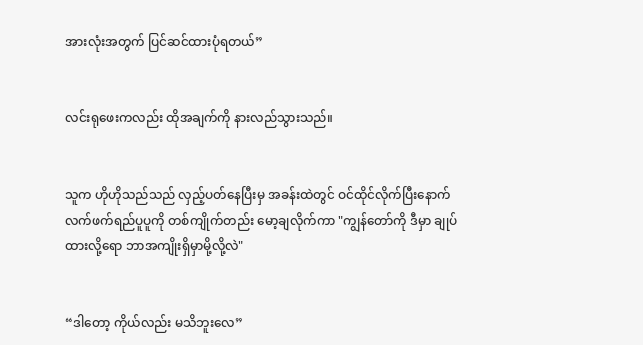အားလုံးအတွက် ပြင်ဆင်ထားပုံရတယ်”


လင်းရုဖေးကလည်း ထိုအချက်ကို နားလည်သွားသည်။


သူက ဟိုဟိုသည်သည် လှည့်ပတ်နေပြီးမှ အခန်းထဲတွင် ဝင်ထိုင်လိုက်ပြီးနောက် လက်ဖက်ရည်ပူပူကို တစ်ကျိုက်တည်း မော့ချလိုက်ကာ "ကျွန်တော်ကို ဒီမှာ ချုပ်ထားလို့ရော ဘာအကျိုးရှိမှာမို့လို့လဲ"


“ဒါတော့ ကိုယ်လည်း မသိဘူးလေ”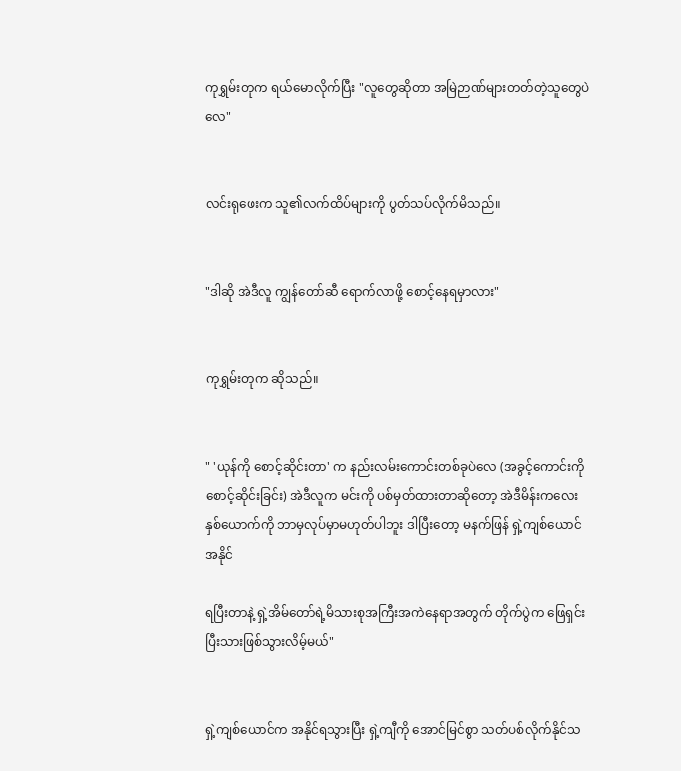ကုရွှမ်းတုက ရယ်မောလိုက်ပြီး "လူတွေဆိုတာ အမြဲဉာဏ်များတတ်တဲ့သူတွေပဲလေ"


လင်းရုဖေးက သူ၏လက်ထိပ်များကို ပွတ်သပ်လိုက်မိသည်။


"ဒါဆို အဲဒီလူ ကျွန်တော်ဆီ ရောက်လာဖို့ စောင့်နေရမှာလား"


ကုရွှမ်းတုက ဆိုသည်။


" 'ယုန်ကို စောင့်ဆိုင်းတာ' က နည်းလမ်းကောင်းတစ်ခုပဲလေ (အခွင့်ကောင်းကို စောင့်ဆိုင်းခြင်း) အဲဒီလူက မင်းကို ပစ်မှတ်ထားတာဆိုတော့ အဲဒီမိန်းကလေးနှစ်ယောက်ကို ဘာမှလုပ်မှာမဟုတ်ပါဘူး ဒါပြီးတော့ မနက်ဖြန် ရှဲ့ကျစ်ယောင် အနိုင်

ရပြီးတာနဲ့ ရှဲ့အိမ်တော်ရဲ့မိသားစုအကြီးအကဲနေရာအတွက် တိုက်ပွဲက ဖြေရှင်းပြီးသားဖြစ်သွားလိမ့်မယ်"


ရှဲ့ကျစ်ယောင်က အနိုင်ရသွားပြီး ရှဲ့ကျီကို အောင်မြင်စွာ သတ်ပစ်လိုက်နိုင်သ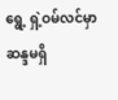ရွေ့ ရှဲ့ဝမ်လင်မှာ ဆန္ဒမရှိ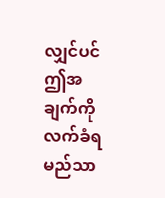လျှင်ပင် ဤအချက်ကို လက်ခံရမည်သာ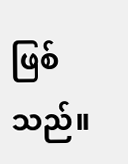ဖြစ်သည်။